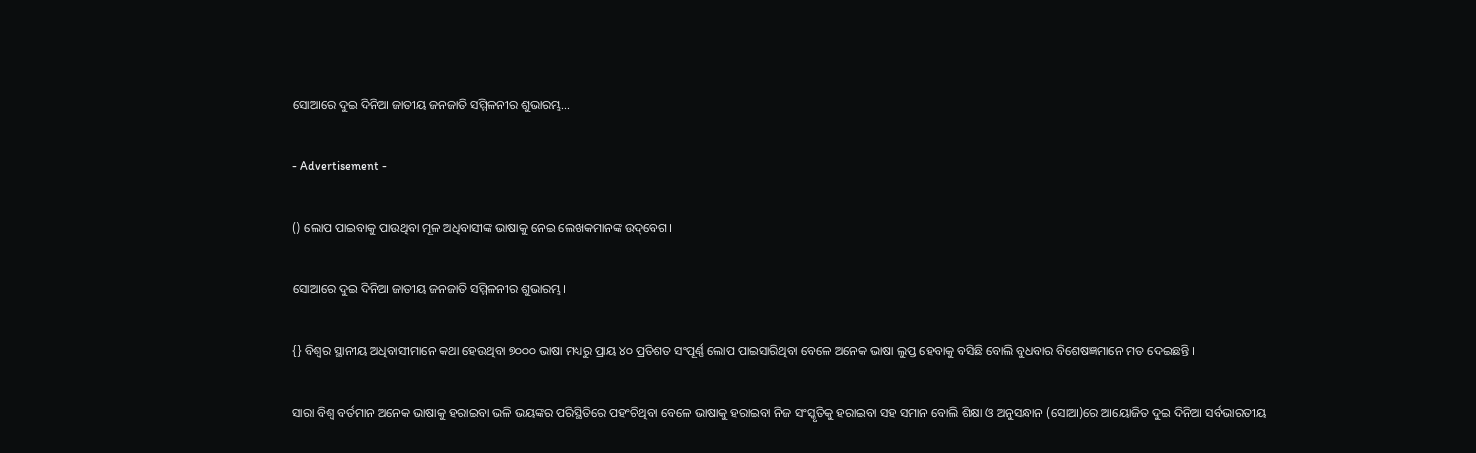ସୋଆରେ ଦୁଇ ଦିନିଆ ଜାତୀୟ ଜନଜାତି ସମ୍ମିଳନୀର ଶୁଭାରମ୍ଭ…

- Advertisement -

() ଲୋପ ପାଇବାକୁ ପାଉଥିବା ମୂଳ ଅଧିବାସୀଙ୍କ ଭାଷାକୁ ନେଇ ଲେଖକମାନଙ୍କ ଉଦ୍‌ବେଗ।

ସୋଆରେ ଦୁଇ ଦିନିଆ ଜାତୀୟ ଜନଜାତି ସମ୍ମିଳନୀର ଶୁଭାରମ୍ଭ।

{} ବିଶ୍ୱର ସ୍ଥାନୀୟ ଅଧିବାସୀମାନେ କଥା ହେଉଥିବା ୭୦୦୦ ଭାଷା ମଧ୍ୟରୁ ପ୍ରାୟ ୪୦ ପ୍ରତିଶତ ସଂପୂର୍ଣ୍ଣ ଲୋପ ପାଇସାରିଥିବା ବେଳେ ଅନେକ ଭାଷା ଲୁପ୍ତ ହେବାକୁ ବସିଛି ବୋଲି ବୁଧବାର ବିଶେଷଜ୍ଞମାନେ ମତ ଦେଇଛନ୍ତି ।

ସାରା ବିଶ୍ୱ ବର୍ତମାନ ଅନେକ ଭାଷାକୁ ହରାଇବା ଭଳି ଭୟଙ୍କର ପରିସ୍ଥିତିରେ ପହଂଚିଥିବା ବେଳେ ଭାଷାକୁ ହରାଇବା ନିଜ ସଂସ୍କୃତିକୁ ହରାଇବା ସହ ସମାନ ବୋଲି ଶିକ୍ଷା ଓ ଅନୁସନ୍ଧାନ (ସୋଆ)ରେ ଆୟୋଜିତ ଦୁଇ ଦିନିଆ ସର୍ବଭାରତୀୟ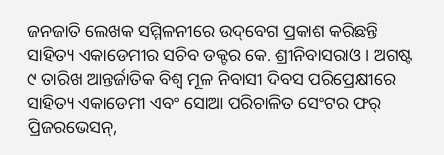ଜନଜାତି ଲେଖକ ସମ୍ମିଳନୀରେ ଉଦ୍‌ବେଗ ପ୍ରକାଶ କରିଛନ୍ତି ସାହିତ୍ୟ ଏକାଡେମୀର ସଚିବ ଡକ୍ଟର କେ. ଶ୍ରୀନିବାସରାଓ । ଅଗଷ୍ଟ ୯ ତାରିଖ ଆନ୍ତର୍ଜାତିକ ବିଶ୍ୱ ମୂଳ ନିବାସୀ ଦିବସ ପରିପ୍ରେକ୍ଷୀରେ ସାହିତ୍ୟ ଏକାଡେମୀ ଏବଂ ସୋଆ ପରିଚାଳିତ ସେଂଟର ଫର୍ ପ୍ରିଜରଭେସନ୍‌,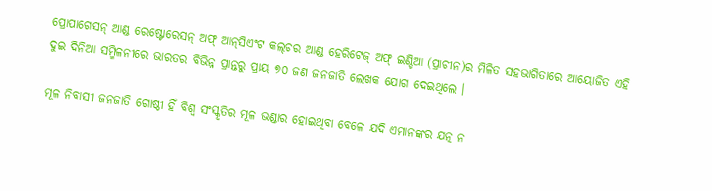ପ୍ରୋପାଗେସନ୍ ଆଣ୍ଡ ରେଷ୍ଟୋରେସନ୍ ଅଫ୍ ଆନ୍‌ସିଏଂଟ କଲ୍‌ଚର ଆଣ୍ଡ ହେରିଟେଜ୍ ଅଫ୍ ଇଣ୍ଡିଆ (ପ୍ରାଚୀନ)ର ମିଳିତ ସହଭାଗିତାରେ ଆୟୋଜିତ ଏହି ଦୁଇ ଦିନିଆ ସମ୍ମିଳନୀରେ ଭାରତର ବିଭିନ୍ନ ପ୍ରାନ୍ତରୁ ପ୍ରାୟ ୭୦ ଜଣ ଜନଜାତି ଲେଖକ ଯୋଗ ଦେଇଥିଲେ ।

ମୂଳ ନିବାସୀ ଜନଜାତି ଗୋଷ୍ଠୀ ହିଁ ବିଶ୍ୱ ସଂସ୍କୃତିର ମୂଳ ଭଣ୍ଡାର ହୋଇଥିବା ବେଳେ ଯଦି ଏମାନଙ୍କର ଯତ୍ନ ନ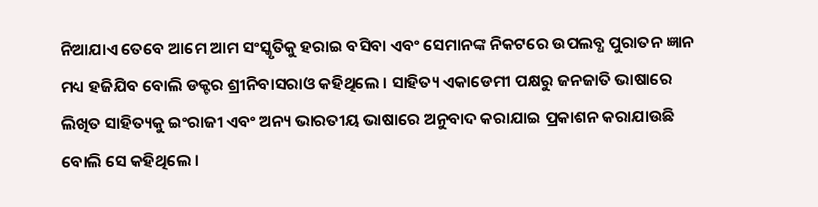ନିଆଯାଏ ତେବେ ଆମେ ଆମ ସଂସ୍କୃତିକୁ ହରାଇ ବସିବା ଏବଂ ସେମାନଙ୍କ ନିକଟରେ ଉପଲବ୍ଧ ପୁରାତନ ଜ୍ଞାନ ମଧ୍ୟ ହଜିଯିବ ବୋଲି ଡକ୍ଟର ଶ୍ରୀନିବାସରାଓ କହିଥିଲେ । ସାହିତ୍ୟ ଏକାଡେମୀ ପକ୍ଷରୁ ଜନଜାତି ଭାଷାରେ ଲିଖିତ ସାହିତ୍ୟକୁ ଇଂରାଜୀ ଏବଂ ଅନ୍ୟ ଭାରତୀୟ ଭାଷାରେ ଅନୁବାଦ କରାଯାଇ ପ୍ରକାଶନ କରାଯାଉଛି ବୋଲି ସେ କହିଥିଲେ ।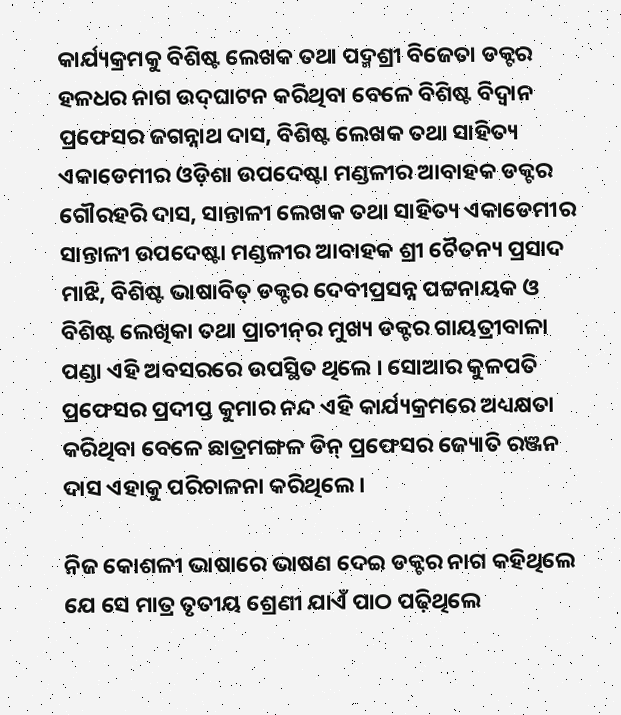କାର୍ଯ୍ୟକ୍ରମକୁ ବିଶିଷ୍ଟ ଲେଖକ ତଥା ପଦ୍ମଶ୍ରୀ ବିଜେତା ଡକ୍ଟର ହଳଧର ନାଗ ଉଦ୍‌ଘାଟନ କରିଥିବା ବେଳେ ବିଶିଷ୍ଟ ବିଦ୍ୱାନ ପ୍ରଫେସର ଜଗନ୍ନାଥ ଦାସ, ବିଶିଷ୍ଟ ଲେଖକ ତଥା ସାହିତ୍ୟ ଏକାଡେମୀର ଓଡ଼ିଶା ଉପଦେଷ୍ଟା ମଣ୍ଡଳୀର ଆବାହକ ଡକ୍ଟର ଗୌରହରି ଦାସ, ସାନ୍ତାଳୀ ଲେଖକ ତଥା ସାହିତ୍ୟ ଏକାଡେମୀର ସାନ୍ତାଳୀ ଉପଦେଷ୍ଟା ମଣ୍ଡଳୀର ଆବାହକ ଶ୍ରୀ ଚୈତନ୍ୟ ପ୍ରସାଦ ମାଝି, ବିଶିଷ୍ଟ ଭାଷାବିତ୍ ଡକ୍ଟର ଦେବୀପ୍ରସନ୍ନ ପଟ୍ଟନାୟକ ଓ ବିଶିଷ୍ଟ ଲେଖିକା ତଥା ପ୍ରାଚୀନ୍‌ର ମୁଖ୍ୟ ଡକ୍ଟର ଗାୟତ୍ରୀବାଳା ପଣ୍ଡା ଏହି ଅବସରରେ ଉପସ୍ଥିତ ଥିଲେ । ସୋଆର କୁଳପତି ପ୍ରଫେସର ପ୍ରଦୀପ୍ତ କୁମାର ନନ୍ଦ ଏହି କାର୍ଯ୍ୟକ୍ରମରେ ଅଧ୍ୟକ୍ଷତା କରିଥିବା ବେଳେ ଛାତ୍ରମଙ୍ଗଳ ଡିନ୍ ପ୍ରଫେସର ଜ୍ୟୋତି ରଞ୍ଜନ ଦାସ ଏହାକୁ ପରିଚାଳନା କରିଥିଲେ ।

ନିଜ କୋଶଳୀ ଭାଷାରେ ଭାଷଣ ଦେଇ ଡକ୍ଟର ନାଗ କହିଥିଲେ ଯେ ସେ ମାତ୍ର ତୃତୀୟ ଶ୍ରେଣୀ ଯାଏଁ ପାଠ ପଢ଼ିଥିଲେ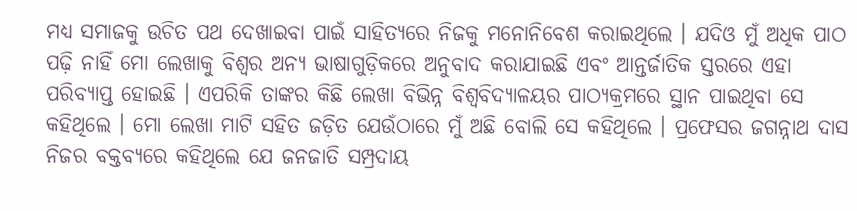ମଧ୍ୟ ସମାଜକୁ ଉଚିତ ପଥ ଦେଖାଇବା ପାଇଁ ସାହିତ୍ୟରେ ନିଜକୁ ମନୋନିବେଶ କରାଇଥିଲେ । ଯଦିଓ ମୁଁ ଅଧିକ ପାଠ ପଢ଼ି ନାହିଁ ମୋ ଲେଖାକୁ ବିଶ୍ୱର ଅନ୍ୟ ଭାଷାଗୁଡ଼ିକରେ ଅନୁବାଦ କରାଯାଇଛି ଏବଂ ଆନ୍ତର୍ଜାତିକ ସ୍ତରରେ ଏହା ପରିବ୍ୟାପ୍ତ ହୋଇଛି । ଏପରିକି ତାଙ୍କର କିଛି ଲେଖା ବିଭିନ୍ନ ବିଶ୍ୱବିଦ୍ୟାଳୟର ପାଠ୍ୟକ୍ରମରେ ସ୍ଥାନ ପାଇଥିବା ସେ କହିଥିଲେ । ମୋ ଲେଖା ମାଟି ସହିତ ଜଡ଼ିତ ଯେଉଁଠାରେ ମୁଁ ଅଛି ବୋଲି ସେ କହିଥିଲେ । ପ୍ରଫେସର ଜଗନ୍ନାଥ ଦାସ ନିଜର ବକ୍ତବ୍ୟରେ କହିଥିଲେ ଯେ ଜନଜାତି ସମ୍ପ୍ରଦାୟ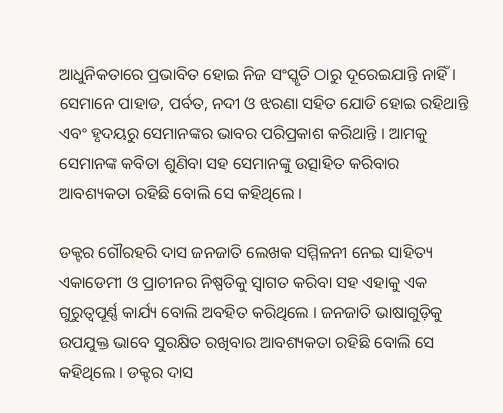ଆଧୁନିକତାରେ ପ୍ରଭାବିତ ହୋଇ ନିଜ ସଂସ୍କୃତି ଠାରୁ ଦୂରେଇଯାନ୍ତି ନାହିଁ । ସେମାନେ ପାହାଡ, ପର୍ବତ, ନଦୀ ଓ ଝରଣା ସହିତ ଯୋଡି ହୋଇ ରହିଥାନ୍ତି ଏବଂ ହୃଦୟରୁ ସେମାନଙ୍କର ଭାବର ପରିପ୍ରକାଶ କରିଥାନ୍ତି । ଆମକୁ ସେମାନଙ୍କ କବିତା ଶୁଣିବା ସହ ସେମାନଙ୍କୁ ଉତ୍ସାହିତ କରିବାର ଆବଶ୍ୟକତା ରହିଛି ବୋଲି ସେ କହିଥିଲେ ।

ଡକ୍ଟର ଗୌରହରି ଦାସ ଜନଜାତି ଲେଖକ ସମ୍ମିଳନୀ ନେଇ ସାହିତ୍ୟ ଏକାଡେମୀ ଓ ପ୍ରାଚୀନର ନିଷ୍ପତିକୁ ସ୍ୱାଗତ କରିବା ସହ ଏହାକୁ ଏକ ଗୁରୁତ୍ୱପୂର୍ଣ୍ଣ କାର୍ଯ୍ୟ ବୋଲି ଅବହିତ କରିଥିଲେ । ଜନଜାତି ଭାଷାଗୁଡ଼ିକୁ ଉପଯୁକ୍ତ ଭାବେ ସୁରକ୍ଷିତ ରଖିବାର ଆବଶ୍ୟକତା ରହିଛି ବୋଲି ସେ କହିଥିଲେ । ଡକ୍ଟର ଦାସ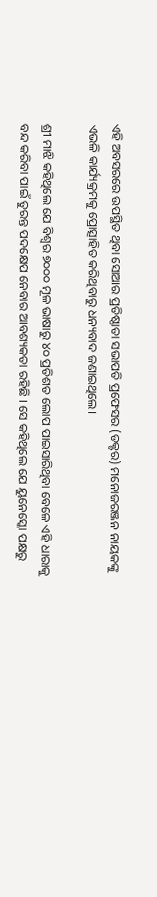ଏହି ଅବସରରେ ଉପସ୍ଥିତ ଥିବା ସୋଆର ପ୍ରତିଷ୍ଠାତା ସଭାପତି ପ୍ରଫେସର (ଡକ୍ଟର) ମନୋଜରଞ୍ଜନ ନାୟକଙ୍କୁ ଏଭଳି କାର୍ଯ୍ୟକ୍ରମକୁ ପ୍ରୋତ୍ସାହିତ କରିଥିବାରୁ ଧନ୍ୟବାଦ ଜଣାଇଥିଲେ।

ଶ୍ରୀ ମାଝି କହିଥିଲେ ଯେ ବିଶ୍ୱର ୭୦୦୦ ମୂଳ ଭାଷାରୁ ୪୦ ପ୍ରତିଶତ ଲୋପ ପାଇସାରିଥିବା ବେଳେ ଏହି ଧାରାକୁ ବନ୍ଦ କରିବା ପାଇଁ ତୁରନ୍ତ ପଦକ୍ଷେପ ନେବାର ଆବଶ୍ୟକତା ରହିଛି । ସେ କହିଥିଲେ ଯେ ୟୁନେସ୍କୋ ପକ୍ଷରୁ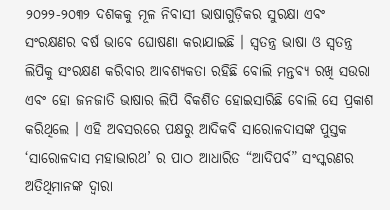୨୦୨୨-୨୦୩୨ ଦଶକକୁ ମୂଳ ନିବାସୀ ଭାଷାଗୁଡ଼ିକର ସୁରକ୍ଷା ଏବଂ ସଂରକ୍ଷଣର ବର୍ଷ ଭାବେ ଘୋଷଣା କରାଯାଇଛି । ସ୍ୱତନ୍ତ୍ର ଭାଷା ଓ ସ୍ୱତନ୍ତ୍ର ଲିପିକୁ ସଂରକ୍ଷଣ କରିବାର ଆବଶ୍ୟକତା ରହିଛି ବୋଲି ମନ୍ତବ୍ୟ ରଖି ସଉରା ଏବଂ ହୋ ଜନଜାତି ଭାଷାର ଲିପି ବିକଶିତ ହୋଇସାରିଛି ବୋଲି ସେ ପ୍ରକାଶ କରିଥିଲେ । ଏହି ଅବସରରେ ପକ୍ଷରୁ ଆଦିକବି ସାରୋଳଦାସଙ୍କ ପୁସ୍ତକ ‘ସାରୋଳଦାସ ମହାଭାରଥ’ ର ପାଠ ଆଧାରିତ “ଆଦିପର୍ବ” ସଂସ୍କରଣର ଅତିଥିମାନଙ୍କ ଦ୍ୱାରା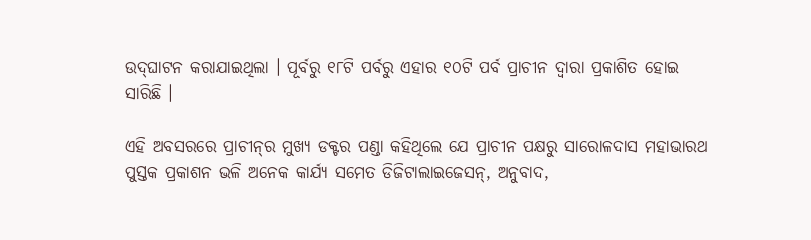ଉଦ୍‌ଘାଟନ କରାଯାଇଥିଲା । ପୂର୍ବରୁ ୧୮ଟି ପର୍ବରୁ ଏହାର ୧୦ଟି ପର୍ବ ପ୍ରାଚୀନ ଦ୍ୱାରା ପ୍ରକାଶିତ ହୋଇ ସାରିଛି ।

ଏହି ଅବସରରେ ପ୍ରାଚୀନ୍‌ର ମୁଖ୍ୟ ଡକ୍ଟର ପଣ୍ଡା କହିଥିଲେ ଯେ ପ୍ରାଚୀନ ପକ୍ଷରୁ ସାରୋଳଦାସ ମହାଭାରଥ ପୁସ୍ତକ ପ୍ରକାଶନ ଭଳି ଅନେକ କାର୍ଯ୍ୟ ସମେତ ଡିଜିଟାଲାଇଜେସନ୍‌, ଅନୁବାଦ,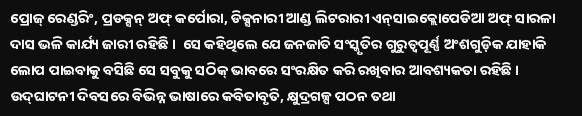ପ୍ରୋଜ୍ ରେଣ୍ଡରିଂ, ପ୍ରଡକ୍ସନ୍ ଅଫ୍ କର୍ପୋରା, ଡିକ୍ସନାରୀ ଆଣ୍ଡ ଲିଟରାରୀ ଏନ୍‌ସାଇକ୍ଲୋପେଡିଆ ଅଫ୍ ସାରଳା ଦାସ ଭଳି କାର୍ଯ୍ୟ ଜାରୀ ରହିଛି ।  ସେ କହିଥିଲେ ଯେ ଜନଜାତି ସଂସ୍କୃତିର ଗୁରୁତ୍ୱପୂର୍ଣ୍ଣ ଅଂଶଗୁଡ଼ିକ ଯାହାକି ଲୋପ ପାଇବାକୁ ବସିଛି ସେ ସବୁକୁ ସଠିକ୍ ଭାବରେ ସଂରକ୍ଷିତ କରି ରଖିବାର ଆବଶ୍ୟକତା ରହିଛି । ଉଦ୍‌ଘାଟନୀ ଦିବସରେ ବିଭିନ୍ନ ଭାଷାରେ କବିତାବୃତି, କ୍ଷୁଦ୍ରଗଳ୍ପ ପଠନ ତଥା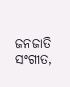ଜନଜାତି ସଂଗୀତ,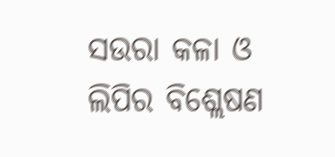ସଉରା କଳା ଓ ଲିପିର ବିଶ୍ଲେଷଣ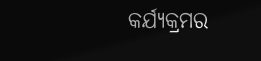କର୍ଯ୍ୟକ୍ରମର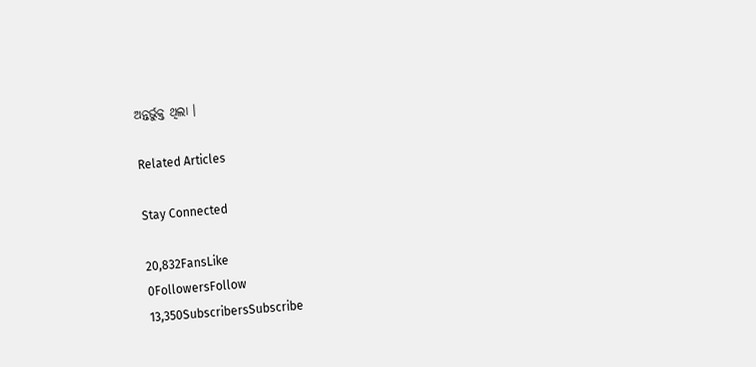ଅନ୍ତର୍ଭୁକ୍ତ ଥିଲା ।

Related Articles

Stay Connected

20,832FansLike
0FollowersFollow
13,350SubscribersSubscribe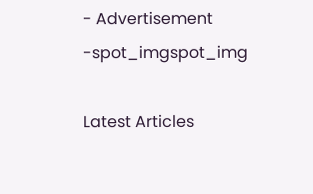- Advertisement -spot_imgspot_img

Latest Articles